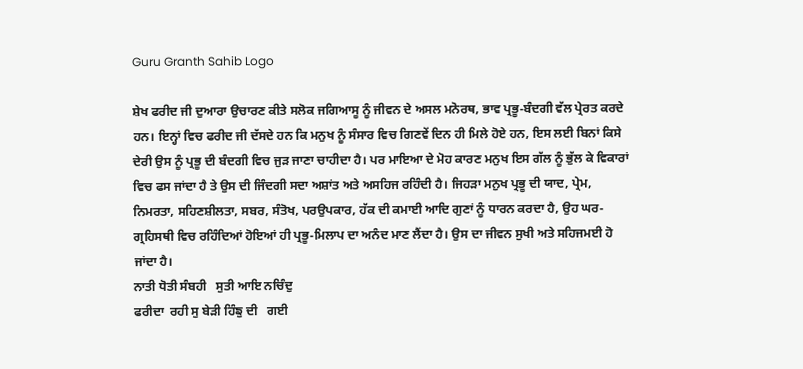Guru Granth Sahib Logo

ਸ਼ੇਖ ਫਰੀਦ ਜੀ ਦੁਆਰਾ ਉਚਾਰਣ ਕੀਤੇ ਸਲੋਕ ਜਗਿਆਸੂ ਨੂੰ ਜੀਵਨ ਦੇ ਅਸਲ ਮਨੋਰਥ, ਭਾਵ ਪ੍ਰਭੂ-ਬੰਦਗੀ ਵੱਲ ਪ੍ਰੇਰਤ ਕਰਦੇ ਹਨ। ਇਨ੍ਹਾਂ ਵਿਚ ਫਰੀਦ ਜੀ ਦੱਸਦੇ ਹਨ ਕਿ ਮਨੁਖ ਨੂੰ ਸੰਸਾਰ ਵਿਚ ਗਿਣਵੇਂ ਦਿਨ ਹੀ ਮਿਲੇ ਹੋਏ ਹਨ, ਇਸ ਲਈ ਬਿਨਾਂ ਕਿਸੇ ਦੇਰੀ ਉਸ ਨੂੰ ਪ੍ਰਭੂ ਦੀ ਬੰਦਗੀ ਵਿਚ ਜੁੜ ਜਾਣਾ ਚਾਹੀਦਾ ਹੈ। ਪਰ ਮਾਇਆ ਦੇ ਮੋਹ ਕਾਰਣ ਮਨੁਖ ਇਸ ਗੱਲ ਨੂੰ ਭੁੱਲ ਕੇ ਵਿਕਾਰਾਂ ਵਿਚ ਫਸ ਜਾਂਦਾ ਹੈ ਤੇ ਉਸ ਦੀ ਜਿੰਦਗੀ ਸਦਾ ਅਸ਼ਾਂਤ ਅਤੇ ਅਸਹਿਜ ਰਹਿੰਦੀ ਹੈ। ਜਿਹੜਾ ਮਨੁਖ ਪ੍ਰਭੂ ਦੀ ਯਾਦ, ਪ੍ਰੇਮ, ਨਿਮਰਤਾ, ਸਹਿਣਸ਼ੀਲਤਾ, ਸਬਰ, ਸੰਤੋਖ, ਪਰਉਪਕਾਰ, ਹੱਕ ਦੀ ਕਮਾਈ ਆਦਿ ਗੁਣਾਂ ਨੂੰ ਧਾਰਨ ਕਰਦਾ ਹੈ, ਉਹ ਘਰ-ਗ੍ਰਹਿਸਥੀ ਵਿਚ ਰਹਿੰਦਿਆਂ ਹੋਇਆਂ ਹੀ ਪ੍ਰਭੂ-ਮਿਲਾਪ ਦਾ ਅਨੰਦ ਮਾਣ ਲੈਂਦਾ ਹੈ। ਉਸ ਦਾ ਜੀਵਨ ਸੁਖੀ ਅਤੇ ਸਹਿਜਮਈ ਹੋ ਜਾਂਦਾ ਹੈ।
ਨਾਤੀ ਧੋਤੀ ਸੰਬਹੀ   ਸੁਤੀ ਆਇ ਨਚਿੰਦੁ
ਫਰੀਦਾ  ਰਹੀ ਸੁ ਬੇੜੀ ਹਿੰਙੁ ਦੀ   ਗਈ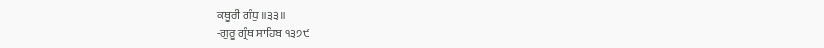ਕਥੂਰੀ ਗੰਧੁ ॥੩੩॥
-ਗੁਰੂ ਗ੍ਰੰਥ ਸਾਹਿਬ ੧੩੭੯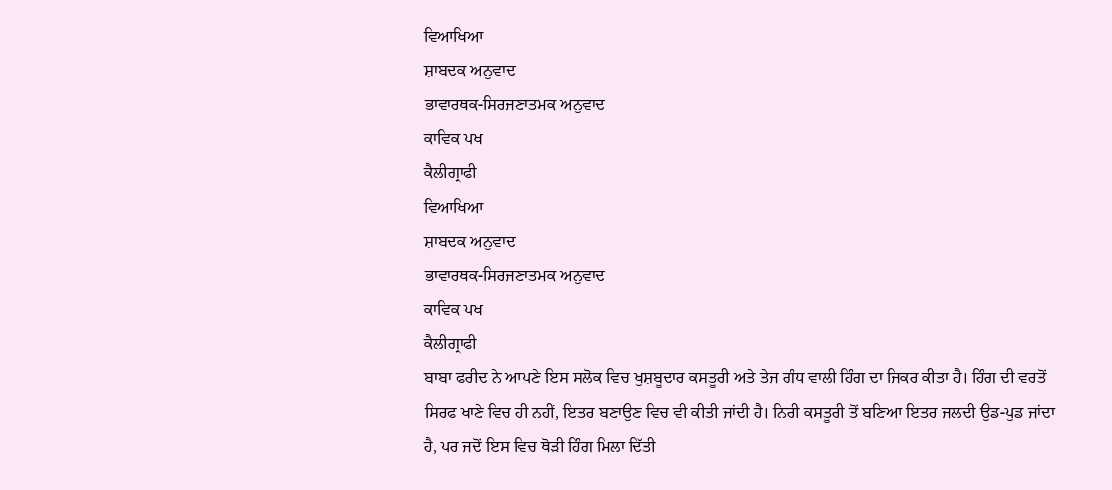ਵਿਆਖਿਆ
ਸ਼ਾਬਦਕ ਅਨੁਵਾਦ
ਭਾਵਾਰਥਕ-ਸਿਰਜਣਾਤਮਕ ਅਨੁਵਾਦ
ਕਾਵਿਕ ਪਖ
ਕੈਲੀਗ੍ਰਾਫੀ
ਵਿਆਖਿਆ
ਸ਼ਾਬਦਕ ਅਨੁਵਾਦ
ਭਾਵਾਰਥਕ-ਸਿਰਜਣਾਤਮਕ ਅਨੁਵਾਦ
ਕਾਵਿਕ ਪਖ
ਕੈਲੀਗ੍ਰਾਫੀ
ਬਾਬਾ ਫਰੀਦ ਨੇ ਆਪਣੇ ਇਸ ਸਲੋਕ ਵਿਚ ਖੁਸ਼ਬੂਦਾਰ ਕਸਤੂਰੀ ਅਤੇ ਤੇਜ ਗੰਧ ਵਾਲੀ ਹਿੰਗ ਦਾ ਜਿਕਰ ਕੀਤਾ ਹੈ। ਹਿੰਗ ਦੀ ਵਰਤੋਂ ਸਿਰਫ ਖਾਣੇ ਵਿਚ ਹੀ ਨਹੀਂ, ਇਤਰ ਬਣਾਉਣ ਵਿਚ ਵੀ ਕੀਤੀ ਜਾਂਦੀ ਹੈ। ਨਿਰੀ ਕਸਤੂਰੀ ਤੋਂ ਬਣਿਆ ਇਤਰ ਜਲਦੀ ਉਡ-ਪੁਡ ਜਾਂਦਾ ਹੈ, ਪਰ ਜਦੋਂ ਇਸ ਵਿਚ ਥੋੜੀ ਹਿੰਗ ਮਿਲਾ ਦਿੱਤੀ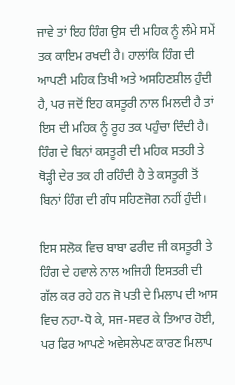ਜਾਵੇ ਤਾਂ ਇਹ ਹਿੰਗ ਉਸ ਦੀ ਮਹਿਕ ਨੂੰ ਲੰਮੇ ਸਮੇਂ ਤਕ ਕਾਇਮ ਰਖਦੀ ਹੈ। ਹਾਲਾਂਕਿ ਹਿੰਗ ਦੀ ਆਪਣੀ ਮਹਿਕ ਤਿਖੀ ਅਤੇ ਅਸਹਿਣਸ਼ੀਲ ਹੁੰਦੀ ਹੈ, ਪਰ ਜਦੋਂ ਇਹ ਕਸਤੂਰੀ ਨਾਲ ਮਿਲਦੀ ਹੈ ਤਾਂ ਇਸ ਦੀ ਮਹਿਕ ਨੂੰ ਰੂਹ ਤਕ ਪਹੁੰਚਾ ਦਿੰਦੀ ਹੈ। ਹਿੰਗ ਦੇ ਬਿਨਾਂ ਕਸਤੂਰੀ ਦੀ ਮਹਿਕ ਸਤਹੀ ਤੇ ਥੋੜ੍ਹੀ ਦੇਰ ਤਕ ਹੀ ਰਹਿੰਦੀ ਹੈ ਤੇ ਕਸਤੂਰੀ ਤੋਂ ਬਿਨਾਂ ਹਿੰਗ ਦੀ ਗੰਧ ਸਹਿਣਜੋਗ ਨਹੀਂ ਹੁੰਦੀ।

ਇਸ ਸਲੋਕ ਵਿਚ ਬਾਬਾ ਫਰੀਦ ਜੀ ਕਸਤੂਰੀ ਤੇ ਹਿੰਗ ਦੇ ਹਵਾਲੇ ਨਾਲ ਅਜਿਹੀ ਇਸਤਰੀ ਦੀ ਗੱਲ ਕਰ ਰਹੇ ਹਨ ਜੋ ਪਤੀ ਦੇ ਮਿਲਾਪ ਦੀ ਆਸ ਵਿਚ ਨਹਾ-ਧੋ ਕੇ, ਸਜ-ਸਵਰ ਕੇ ਤਿਆਰ ਹੋਈ, ਪਰ ਫਿਰ ਆਪਣੇ ਅਵੇਸਲੇਪਣ ਕਾਰਣ ਮਿਲਾਪ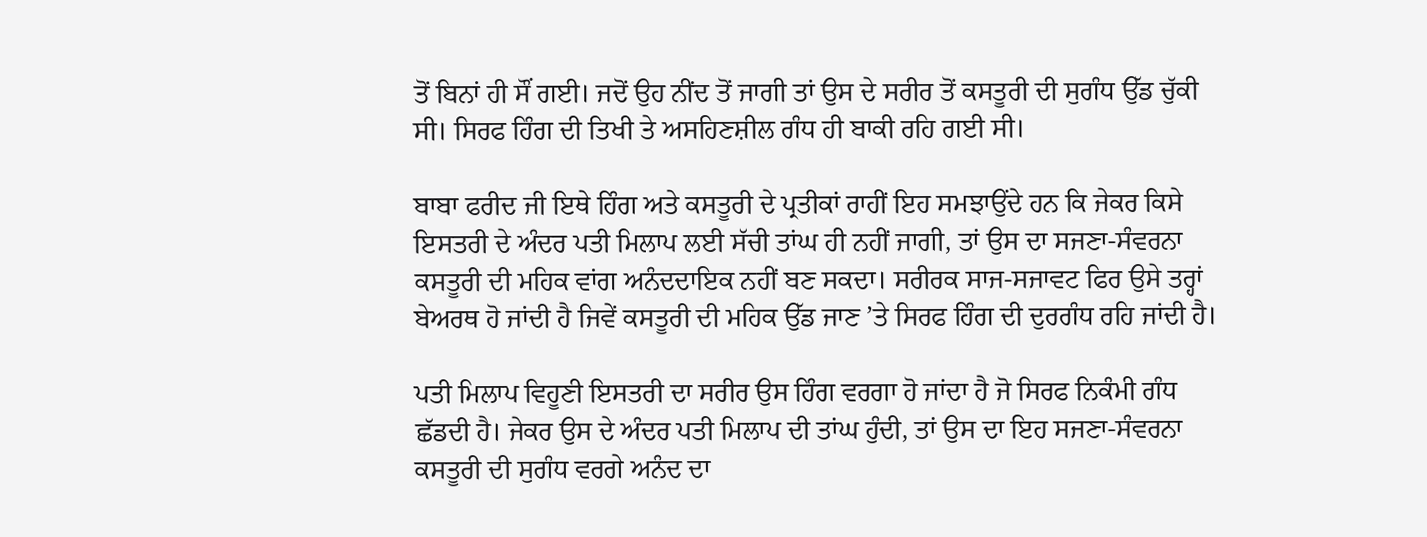ਤੋਂ ਬਿਨਾਂ ਹੀ ਸੌਂ ਗਈ। ਜਦੋਂ ਉਹ ਨੀਂਦ ਤੋਂ ਜਾਗੀ ਤਾਂ ਉਸ ਦੇ ਸਰੀਰ ਤੋਂ ਕਸਤੂਰੀ ਦੀ ਸੁਗੰਧ ਉੱਡ ਚੁੱਕੀ ਸੀ। ਸਿਰਫ ਹਿੰਗ ਦੀ ਤਿਖੀ ਤੇ ਅਸਹਿਣਸ਼ੀਲ ਗੰਧ ਹੀ ਬਾਕੀ ਰਹਿ ਗਈ ਸੀ।

ਬਾਬਾ ਫਰੀਦ ਜੀ ਇਥੇ ਹਿੰਗ ਅਤੇ ਕਸਤੂਰੀ ਦੇ ਪ੍ਰਤੀਕਾਂ ਰਾਹੀਂ ਇਹ ਸਮਝਾਉਂਦੇ ਹਨ ਕਿ ਜੇਕਰ ਕਿਸੇ ਇਸਤਰੀ ਦੇ ਅੰਦਰ ਪਤੀ ਮਿਲਾਪ ਲਈ ਸੱਚੀ ਤਾਂਘ ਹੀ ਨਹੀਂ ਜਾਗੀ, ਤਾਂ ਉਸ ਦਾ ਸਜਣਾ-ਸੰਵਰਨਾ ਕਸਤੂਰੀ ਦੀ ਮਹਿਕ ਵਾਂਗ ਅਨੰਦਦਾਇਕ ਨਹੀਂ ਬਣ ਸਕਦਾ। ਸਰੀਰਕ ਸਾਜ-ਸਜਾਵਟ ਫਿਰ ਉਸੇ ਤਰ੍ਹਾਂ ਬੇਅਰਥ ਹੋ ਜਾਂਦੀ ਹੈ ਜਿਵੇਂ ਕਸਤੂਰੀ ਦੀ ਮਹਿਕ ਉੱਡ ਜਾਣ ’ਤੇ ਸਿਰਫ ਹਿੰਗ ਦੀ ਦੁਰਗੰਧ ਰਹਿ ਜਾਂਦੀ ਹੈ।

ਪਤੀ ਮਿਲਾਪ ਵਿਹੂਣੀ ਇਸਤਰੀ ਦਾ ਸਰੀਰ ਉਸ ਹਿੰਗ ਵਰਗਾ ਹੋ ਜਾਂਦਾ ਹੈ ਜੋ ਸਿਰਫ ਨਿਕੰਮੀ ਗੰਧ ਛੱਡਦੀ ਹੈ। ਜੇਕਰ ਉਸ ਦੇ ਅੰਦਰ ਪਤੀ ਮਿਲਾਪ ਦੀ ਤਾਂਘ ਹੁੰਦੀ, ਤਾਂ ਉਸ ਦਾ ਇਹ ਸਜਣਾ-ਸੰਵਰਨਾ ਕਸਤੂਰੀ ਦੀ ਸੁਗੰਧ ਵਰਗੇ ਅਨੰਦ ਦਾ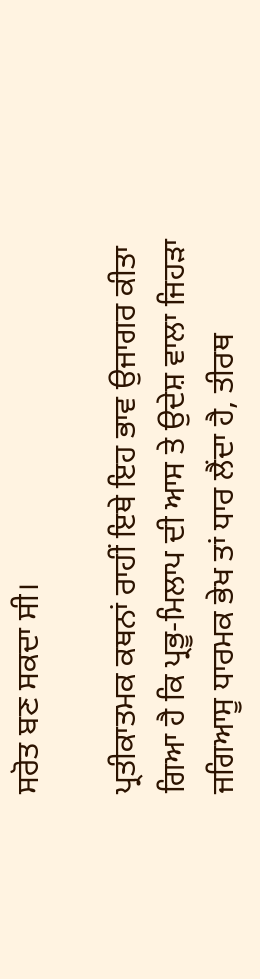ਸਰੋਤ ਬਣ ਸਕਦਾ ਸੀ।

ਪ੍ਰਤੀਕਾਤਮਕ ਕਥਨਾਂ ਰਾਹੀਂ ਇਥੇ ਇਹ ਭਾਵ ਉਜਾਗਰ ਕੀਤਾ ਗਿਆ ਹੈ ਕਿ ਪ੍ਰਭੂ-ਮਿਲਾਪ ਦੀ ਆਸ ਤੇ ਉਦੇਸ਼ ਵਾਲਾ ਜਿਹੜਾ ਜਗਿਆਸੂ ਧਾਰਮਕ ਭੇਖ ਤਾਂ ਧਾਰ ਲੈਂਦਾ ਹੈ, ਤੀਰਥ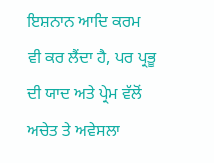ਇਸ਼ਨਾਨ ਆਦਿ ਕਰਮ ਵੀ ਕਰ ਲੈਂਦਾ ਹੈ, ਪਰ ਪ੍ਰਭੂ ਦੀ ਯਾਦ ਅਤੇ ਪ੍ਰੇਮ ਵੱਲੋਂ ਅਚੇਤ ਤੇ ਅਵੇਸਲਾ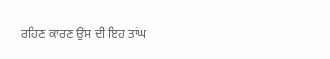ਰਹਿਣ ਕਾਰਣ ਉਸ ਦੀ ਇਹ ਤਾਂਘ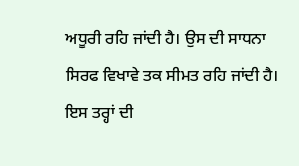ਅਧੂਰੀ ਰਹਿ ਜਾਂਦੀ ਹੈ। ਉਸ ਦੀ ਸਾਧਨਾ ਸਿਰਫ ਵਿਖਾਵੇ ਤਕ ਸੀਮਤ ਰਹਿ ਜਾਂਦੀ ਹੈ। ਇਸ ਤਰ੍ਹਾਂ ਦੀ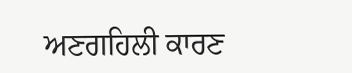ਅਣਗਹਿਲੀ ਕਾਰਣ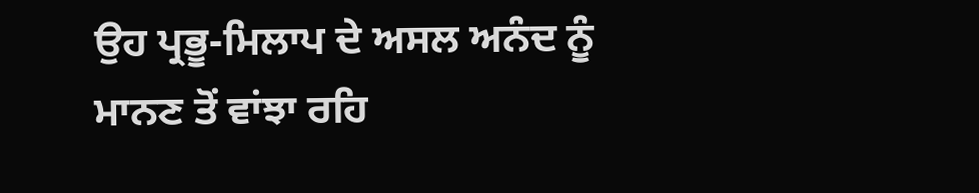ਉਹ ਪ੍ਰਭੂ-ਮਿਲਾਪ ਦੇ ਅਸਲ ਅਨੰਦ ਨੂੰ ਮਾਨਣ ਤੋਂ ਵਾਂਝਾ ਰਹਿ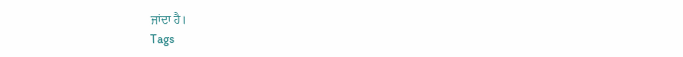ਜਾਂਦਾ ਹੈ।
Tags